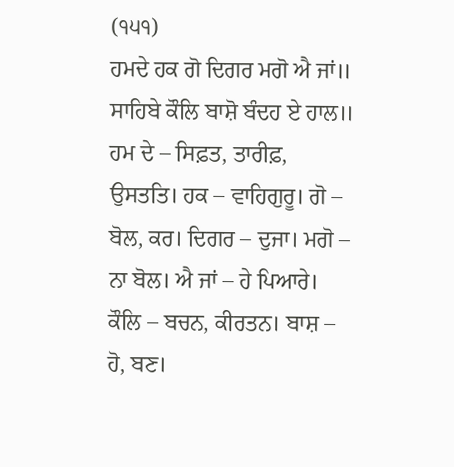(੧੫੧)
ਹਮਦੇ ਹਕ ਗੋ ਦਿਗਰ ਮਗੋ ਐ ਜਾਂ॥
ਸਾਹਿਬੇ ਕੌਲਿ ਬਾਸ਼ੋ ਬੰਦਹ ਏ ਹਾਲ॥
ਹਮ ਦੇ – ਸਿਫ਼ਤ, ਤਾਰੀਫ਼, ਉਸਤਤਿ। ਹਕ – ਵਾਹਿਗੁਰੂ। ਗੋ – ਬੋਲ, ਕਰ। ਦਿਗਰ – ਦੁਜਾ। ਮਗੋ – ਨਾ ਬੋਲ। ਐ ਜਾਂ – ਹੇ ਪਿਆਰੇ। ਕੌਲਿ – ਬਚਨ, ਕੀਰਤਨ। ਬਾਸ਼ – ਹੋ, ਬਣ।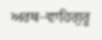ਅਰਥ–ਵਾਹਿਗੁਰੂ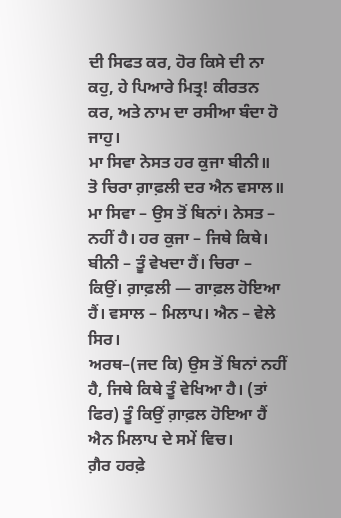ਦੀ ਸਿਫਤ ਕਰ, ਹੋਰ ਕਿਸੇ ਦੀ ਨਾ ਕਹੁ, ਹੇ ਪਿਆਰੇ ਮਿਤ੍ਰ! ਕੀਰਤਨ ਕਰ, ਅਤੇ ਨਾਮ ਦਾ ਰਸੀਆ ਬੰਦਾ ਹੋ ਜਾਹੁ।
ਮਾ ਸਿਵਾ ਨੇਸਤ ਹਰ ਕੁਜਾ ਬੀਨੀ॥
ਤੋ ਚਿਰਾ ਗ਼ਾਫ਼ਲੀ ਦਰ ਐਨ ਵਸਾਲ॥
ਮਾ ਸਿਵਾ – ਉਸ ਤੋਂ ਬਿਨਾਂ। ਨੇਸਤ – ਨਹੀਂ ਹੈ। ਹਰ ਕੁਜਾ – ਜਿਥੇ ਕਿਥੇ। ਬੀਨੀ – ਤੂੰ ਵੇਖਦਾ ਹੈਂ। ਚਿਰਾ – ਕਿਉਂ। ਗ਼ਾਫ਼ਲੀ — ਗਾਫ਼ਲ ਹੋਇਆ ਹੈਂ। ਵਸਾਲ – ਮਿਲਾਪ। ਐਨ – ਵੇਲੇ ਸਿਰ।
ਅਰਥ–(ਜਦ ਕਿ) ਉਸ ਤੋਂ ਬਿਨਾਂ ਨਹੀਂ ਹੈ, ਜਿਥੇ ਕਿਥੇ ਤੂੰ ਵੇਖਿਆ ਹੈ। (ਤਾਂ ਫਿਰ) ਤੂੰ ਕਿਉਂ ਗ਼ਾਫ਼ਲ ਹੋਇਆ ਹੈਂ ਐਨ ਮਿਲਾਪ ਦੇ ਸਮੇਂ ਵਿਚ।
ਗ਼ੈਰ ਹਰਫ਼ੇ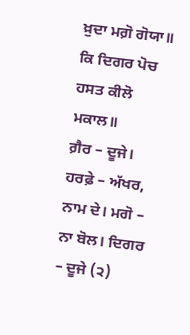ਖ਼ੁਦਾ ਮਗ਼ੋ ਗੋਯਾ॥
ਕਿ ਦਿਗਰ ਪੋਚ ਹਸਤ ਕੀਲੋ ਮਕਾਲ॥
ਗ਼ੈਰ – ਦੂਜੇ। ਹਰਫ਼ੇ – ਅੱਖਰ, ਨਾਮ ਦੇ। ਮਗੋ – ਨਾ ਬੋਲ। ਦਿਗਰ – ਦੂਜੇ (੨)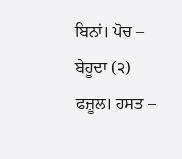ਬਿਨਾਂ। ਪੋਚ – ਬੇਹੂਦਾ (੨) ਫਜ਼ੂਲ। ਹਸਤ –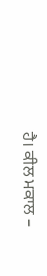ਹੈ। ਕੀਲ ਮਕਾਲ –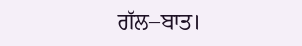ਗੱਲ–ਬਾਤ।